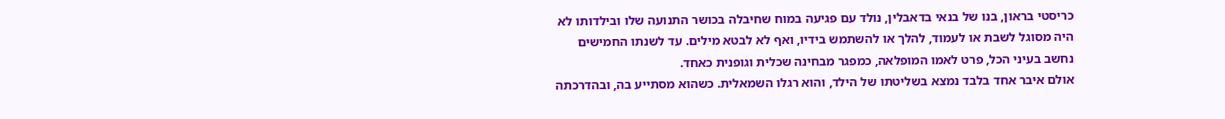כריסטי בראון, בנו של בנאי בדאבלין, נולד עם פגיעה במוח שחיבלה בכושר התנועה שלו ובילדותו לא היה מסוגל לשבת או לעמוד, להלך או להשתמש בידיו, ואף לא לבטא מילים. עד לשנתו החמישים נחשב בעיני הכל, פרט לאמו המופלאה, כמפגר מבחינה שכלית וגופנית כאחד.
אולם איבר אחד בלבד נמצא בשליטתו של הילד, והוא רגלו השמאלית. כשהוא מסתייע בה, ובהדרכתה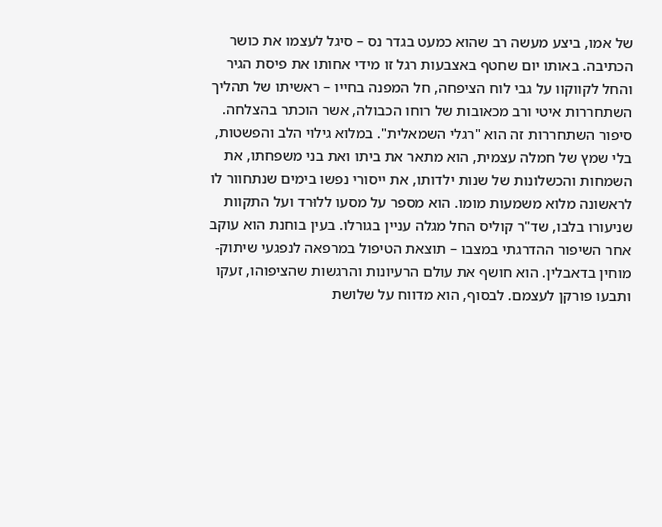של אמו, ביצע מעשה רב שהוא כמעט בגדר נס – סיגל לעצמו את כושר הכתיבה. באותו יום שחטף באצבעות רגל זו מידי אחותו את פיסת הגיר והחל לקווקוו על גבי לוח הציפחה, חל המפנה בחייו – ראשיתו של תהליך השתחררות איטי ורב מכאובות של רוחו הכבולה, אשר הוכתר בהצלחה.
סיפור השתחררות זה הוא "רגלי השמאלית". במלוא גילוי הלב והפשטות, בלי שמץ של חמלה עצמית, הוא מתאר את ביתו ואת בני משפחתו, את השמחות והכשלונות של שנות ילדותו, את ייסורי נפשו בימים שנתחוור לו לראשונה מלוא משמעות מומו. הוא מספר על מסעו ללוּרד ועל התקוות שניעורו בלבו, שד"ר קוליס החל מגלה עניין בגורלו. בעין בוחנת הוא עוקב אחר השיפור ההדרגתי במצבו – תוצאת הטיפול במרפאה לנפגעי שיתוק-מוחין בדאבלין. הוא חושף את עולם הרעיונות והרגשות שהציפוהו, זעקו ותבעו פורקן לעצמם. לבסוף, הוא מדווח על שלושת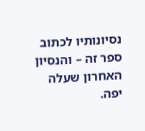נסיונותיו לכתוב ספר זה – והנסיון האחרון שעלה יפה.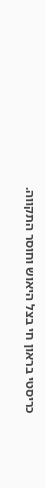כריסטי בראון חי בצל היאוש וחוסר התקווה.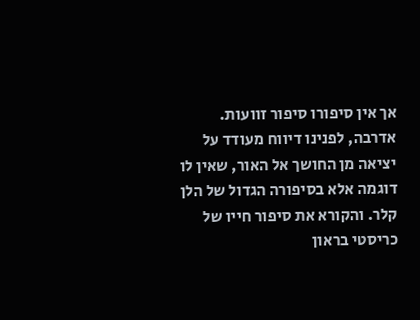אך אין סיפורו סיפור זוועות. אדרבה, לפנינו דיווח מעודד על יציאה מן החושך אל האור, שאין לו דוגמה אלא בסיפורה הגדול של הלן קלר. והקורא את סיפור חייו של כריסטי בראון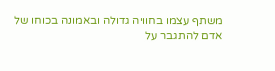משתף עצמו בחוויה גדולה ובאמונה בכוחו של אדם להתגבר על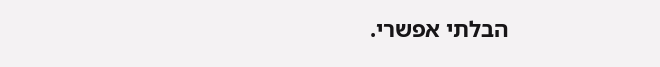הבלתי אפשרי.